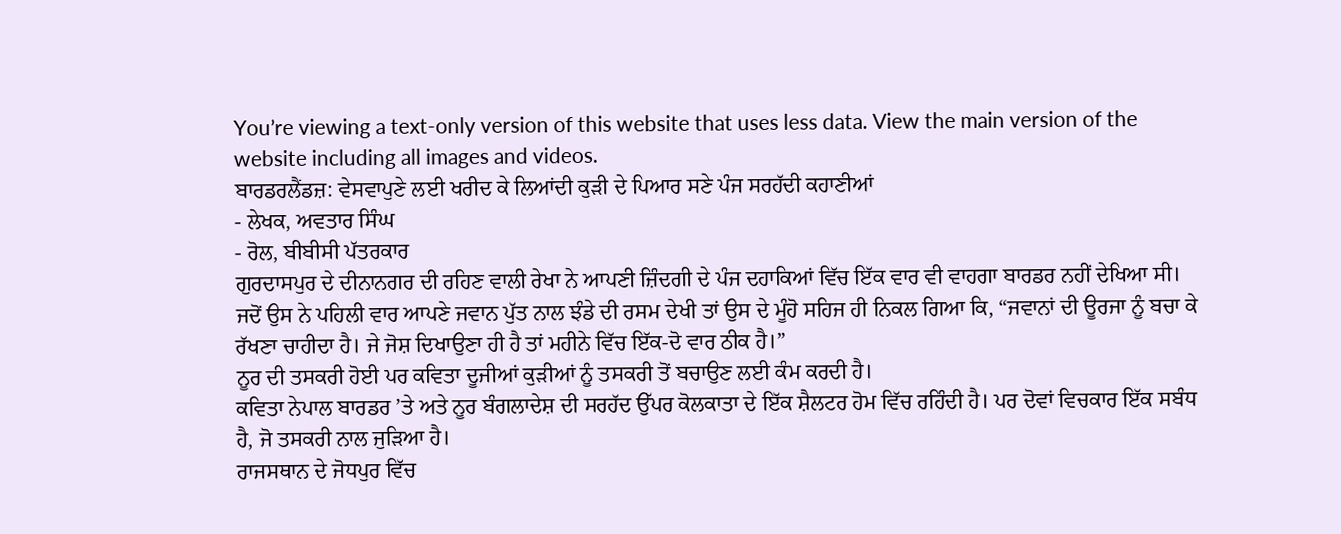You’re viewing a text-only version of this website that uses less data. View the main version of the website including all images and videos.
ਬਾਰਡਰਲੈਂਡਜ਼: ਵੇਸਵਾਪੁਣੇ ਲਈ ਖਰੀਦ ਕੇ ਲਿਆਂਦੀ ਕੁੜੀ ਦੇ ਪਿਆਰ ਸਣੇ ਪੰਜ ਸਰਹੱਦੀ ਕਹਾਣੀਆਂ
- ਲੇਖਕ, ਅਵਤਾਰ ਸਿੰਘ
- ਰੋਲ, ਬੀਬੀਸੀ ਪੱਤਰਕਾਰ
ਗੁਰਦਾਸਪੁਰ ਦੇ ਦੀਨਾਨਗਰ ਦੀ ਰਹਿਣ ਵਾਲੀ ਰੇਖਾ ਨੇ ਆਪਣੀ ਜ਼ਿੰਦਗੀ ਦੇ ਪੰਜ ਦਹਾਕਿਆਂ ਵਿੱਚ ਇੱਕ ਵਾਰ ਵੀ ਵਾਹਗਾ ਬਾਰਡਰ ਨਹੀਂ ਦੇਖਿਆ ਸੀ।
ਜਦੋਂ ਉਸ ਨੇ ਪਹਿਲੀ ਵਾਰ ਆਪਣੇ ਜਵਾਨ ਪੁੱਤ ਨਾਲ ਝੰਡੇ ਦੀ ਰਸਮ ਦੇਖੀ ਤਾਂ ਉਸ ਦੇ ਮੂੰਹੋ ਸਹਿਜ ਹੀ ਨਿਕਲ ਗਿਆ ਕਿ, “ਜਵਾਨਾਂ ਦੀ ਊਰਜਾ ਨੂੰ ਬਚਾ ਕੇ ਰੱਖਣਾ ਚਾਹੀਦਾ ਹੈ। ਜੇ ਜੋਸ਼ ਦਿਖਾਉਣਾ ਹੀ ਹੈ ਤਾਂ ਮਹੀਨੇ ਵਿੱਚ ਇੱਕ-ਦੋ ਵਾਰ ਠੀਕ ਹੈ।”
ਨੂਰ ਦੀ ਤਸਕਰੀ ਹੋਈ ਪਰ ਕਵਿਤਾ ਦੂਜੀਆਂ ਕੁੜੀਆਂ ਨੂੰ ਤਸਕਰੀ ਤੋਂ ਬਚਾਉਣ ਲਈ ਕੰਮ ਕਰਦੀ ਹੈ।
ਕਵਿਤਾ ਨੇਪਾਲ ਬਾਰਡਰ ’ਤੇ ਅਤੇ ਨੂਰ ਬੰਗਲਾਦੇਸ਼ ਦੀ ਸਰਹੱਦ ਉੱਪਰ ਕੋਲਕਾਤਾ ਦੇ ਇੱਕ ਸ਼ੈਲਟਰ ਹੋਮ ਵਿੱਚ ਰਹਿੰਦੀ ਹੈ। ਪਰ ਦੋਵਾਂ ਵਿਚਕਾਰ ਇੱਕ ਸਬੰਧ ਹੈ, ਜੋ ਤਸਕਰੀ ਨਾਲ ਜੁੜਿਆ ਹੈ।
ਰਾਜਸਥਾਨ ਦੇ ਜੋਧਪੁਰ ਵਿੱਚ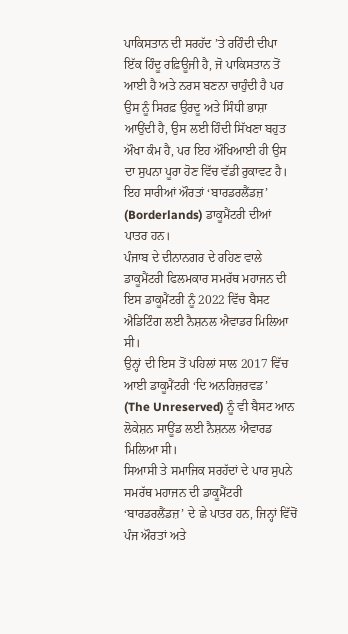ਪਾਕਿਸਤਾਨ ਦੀ ਸਰਹੱਦ ’ਤੇ ਰਹਿੰਦੀ ਦੀਪਾ ਇੱਕ ਹਿੰਦੂ ਰਫ਼ਿਊਜੀ ਹੈ, ਜੋ ਪਾਕਿਸਤਾਨ ਤੋਂ ਆਈ ਹੈ ਅਤੇ ਨਰਸ ਬਣਨਾ ਚਾਹੁੰਦੀ ਹੈ ਪਰ ਉਸ ਨੂੰ ਸਿਰਫ਼ ਉਰਦੂ ਅਤੇ ਸਿੰਧੀ ਭਾਸ਼ਾ ਆਉਂਦੀ ਹੈ, ਉਸ ਲਈ ਹਿੰਦੀ ਸਿੱਖਣਾ ਬਹੁਤ ਔਖਾ ਕੰਮ ਹੈ, ਪਰ ਇਹ ਔਖਿਆਈ ਹੀ ਉਸ ਦਾ ਸੁਪਨਾ ਪੂਰਾ ਹੋਣ ਵਿੱਚ ਵੱਡੀ ਰੁਕਾਵਟ ਹੈ।
ਇਹ ਸਾਰੀਆਂ ਔਰਤਾਂ ‘ਬਾਰਡਰਲੈਂਡਜ਼’ (Borderlands) ਡਾਕੂਮੈਂਟਰੀ ਦੀਆਂ ਪਾਤਰ ਹਨ।
ਪੰਜਾਬ ਦੇ ਦੀਨਾਨਗਰ ਦੇ ਰਹਿਣ ਵਾਲੇ ਡਾਕੂਮੈਂਟਰੀ ਫਿਲਮਕਾਰ ਸਮਰੱਥ ਮਹਾਜਨ ਦੀ ਇਸ ਡਾਕੂਮੈਂਟਰੀ ਨੂੰ 2022 ਵਿੱਚ ਬੈਸਟ ਐਡਿਟਿੰਗ ਲਈ ਨੈਸ਼ਨਲ ਐਵਾਡਰ ਮਿਲਿਆ ਸੀ।
ਉਨ੍ਹਾਂ ਦੀ ਇਸ ਤੋਂ ਪਹਿਲਾਂ ਸਾਲ 2017 ਵਿੱਚ ਆਈ ਡਾਕੂਮੈਂਟਰੀ ‘ਦਿ ਅਨਰਿਜ਼ਰਵਡ’ (The Unreserved) ਨੂੰ ਵੀ ਬੈਸਟ ਆਨ ਲੋਕੇਸ਼ਨ ਸਾਊਂਡ ਲਈ ਨੈਸ਼ਨਲ ਐਵਾਰਡ ਮਿਲਿਆ ਸੀ।
ਸਿਆਸੀ ਤੇ ਸਮਾਜਿਕ ਸਰਹੱਦਾਂ ਦੇ ਪਾਰ ਸੁਪਨੇ
ਸਮਰੱਥ ਮਹਾਜਨ ਦੀ ਡਾਕੂਮੈਂਟਰੀ ‘ਬਾਰਡਰਲੈਂਡਜ਼’ ਦੇ ਛੇ ਪਾਤਰ ਹਨ, ਜਿਨ੍ਹਾਂ ਵਿੱਚੋਂ ਪੰਜ ਔਰਤਾਂ ਅਤੇ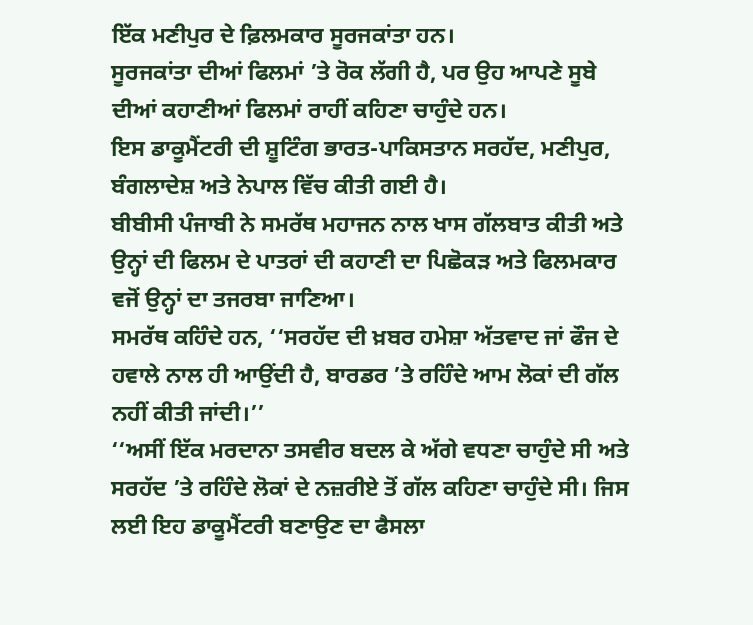ਇੱਕ ਮਣੀਪੁਰ ਦੇ ਫ਼ਿਲਮਕਾਰ ਸੂਰਜਕਾਂਤਾ ਹਨ।
ਸੂਰਜਕਾਂਤਾ ਦੀਆਂ ਫਿਲਮਾਂ ’ਤੇ ਰੋਕ ਲੱਗੀ ਹੈ, ਪਰ ਉਹ ਆਪਣੇ ਸੂਬੇ ਦੀਆਂ ਕਹਾਣੀਆਂ ਫਿਲਮਾਂ ਰਾਹੀਂ ਕਹਿਣਾ ਚਾਹੁੰਦੇ ਹਨ।
ਇਸ ਡਾਕੂਮੈਂਟਰੀ ਦੀ ਸ਼ੂਟਿੰਗ ਭਾਰਤ-ਪਾਕਿਸਤਾਨ ਸਰਹੱਦ, ਮਣੀਪੁਰ, ਬੰਗਲਾਦੇਸ਼ ਅਤੇ ਨੇਪਾਲ ਵਿੱਚ ਕੀਤੀ ਗਈ ਹੈ।
ਬੀਬੀਸੀ ਪੰਜਾਬੀ ਨੇ ਸਮਰੱਥ ਮਹਾਜਨ ਨਾਲ ਖਾਸ ਗੱਲਬਾਤ ਕੀਤੀ ਅਤੇ ਉਨ੍ਹਾਂ ਦੀ ਫਿਲਮ ਦੇ ਪਾਤਰਾਂ ਦੀ ਕਹਾਣੀ ਦਾ ਪਿਛੋਕੜ ਅਤੇ ਫਿਲਮਕਾਰ ਵਜੋਂ ਉਨ੍ਹਾਂ ਦਾ ਤਜਰਬਾ ਜਾਣਿਆ।
ਸਮਰੱਥ ਕਹਿੰਦੇ ਹਨ, ‘‘ਸਰਹੱਦ ਦੀ ਖ਼ਬਰ ਹਮੇਸ਼ਾ ਅੱਤਵਾਦ ਜਾਂ ਫੌਜ ਦੇ ਹਵਾਲੇ ਨਾਲ ਹੀ ਆਉਂਦੀ ਹੈ, ਬਾਰਡਰ ’ਤੇ ਰਹਿੰਦੇ ਆਮ ਲੋਕਾਂ ਦੀ ਗੱਲ ਨਹੀਂ ਕੀਤੀ ਜਾਂਦੀ।’’
‘‘ਅਸੀਂ ਇੱਕ ਮਰਦਾਨਾ ਤਸਵੀਰ ਬਦਲ ਕੇ ਅੱਗੇ ਵਧਣਾ ਚਾਹੁੰਦੇ ਸੀ ਅਤੇ ਸਰਹੱਦ ’ਤੇ ਰਹਿੰਦੇ ਲੋਕਾਂ ਦੇ ਨਜ਼ਰੀਏ ਤੋਂ ਗੱਲ ਕਹਿਣਾ ਚਾਹੁੰਦੇ ਸੀ। ਜਿਸ ਲਈ ਇਹ ਡਾਕੂਮੈਂਟਰੀ ਬਣਾਉਣ ਦਾ ਫੈਸਲਾ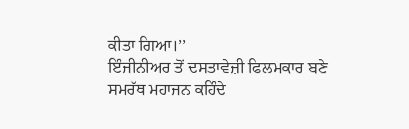ਕੀਤਾ ਗਿਆ।’’
ਇੰਜੀਨੀਅਰ ਤੋਂ ਦਸਤਾਵੇਜ਼ੀ ਫਿਲਮਕਾਰ ਬਣੇ ਸਮਰੱਥ ਮਹਾਜਨ ਕਹਿੰਦੇ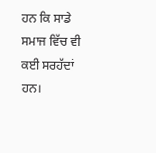ਹਨ ਕਿ ਸਾਡੇ ਸਮਾਜ ਵਿੱਚ ਵੀ ਕਈ ਸਰਹੱਦਾਂ ਹਨ।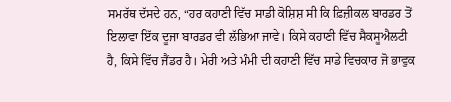ਸਮਰੱਥ ਦੱਸਦੇ ਹਨ, “ਹਰ ਕਹਾਣੀ ਵਿੱਚ ਸਾਡੀ ਕੋਸ਼ਿਸ਼ ਸੀ ਕਿ ਫ਼ਿਜ਼ੀਕਲ ਬਾਰਡਰ ਤੋਂ ਇਲਾਵਾ ਇੱਕ ਦੂਜਾ ਬਾਰਡਰ ਵੀ ਲੱਭਿਆ ਜਾਵੇ। ਕਿਸੇ ਕਹਾਣੀ ਵਿੱਚ ਸੈਕਸੂਐਲਟੀ ਹੈ, ਕਿਸੇ ਵਿੱਚ ਜੈਂਡਰ ਹੈ। ਮੇਰੀ ਅਤੇ ਮੰਮੀ ਦੀ ਕਹਾਣੀ ਵਿੱਚ ਸਾਡੇ ਵਿਚਕਾਰ ਜੋ ਭਾਵੁਕ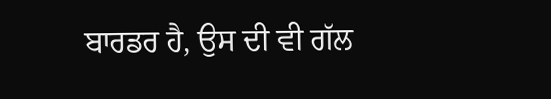ਬਾਰਡਰ ਹੈ, ਉਸ ਦੀ ਵੀ ਗੱਲ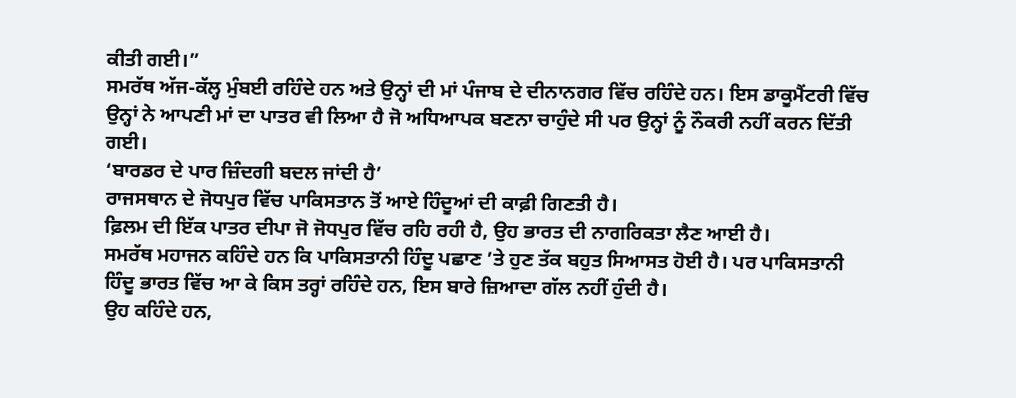ਕੀਤੀ ਗਈ।”
ਸਮਰੱਥ ਅੱਜ-ਕੱਲ੍ਹ ਮੁੰਬਈ ਰਹਿੰਦੇ ਹਨ ਅਤੇ ਉਨ੍ਹਾਂ ਦੀ ਮਾਂ ਪੰਜਾਬ ਦੇ ਦੀਨਾਨਗਰ ਵਿੱਚ ਰਹਿੰਦੇ ਹਨ। ਇਸ ਡਾਕੂਮੈਂਟਰੀ ਵਿੱਚ ਉਨ੍ਹਾਂ ਨੇ ਆਪਣੀ ਮਾਂ ਦਾ ਪਾਤਰ ਵੀ ਲਿਆ ਹੈ ਜੋ ਅਧਿਆਪਕ ਬਣਨਾ ਚਾਹੁੰਦੇ ਸੀ ਪਰ ਉਨ੍ਹਾਂ ਨੂੰ ਨੌਕਰੀ ਨਹੀਂ ਕਰਨ ਦਿੱਤੀ ਗਈ।
‘ਬਾਰਡਰ ਦੇ ਪਾਰ ਜ਼ਿੰਦਗੀ ਬਦਲ ਜਾਂਦੀ ਹੈ’
ਰਾਜਸਥਾਨ ਦੇ ਜੋਧਪੁਰ ਵਿੱਚ ਪਾਕਿਸਤਾਨ ਤੋਂ ਆਏ ਹਿੰਦੂਆਂ ਦੀ ਕਾਫ਼ੀ ਗਿਣਤੀ ਹੈ।
ਫ਼ਿਲਮ ਦੀ ਇੱਕ ਪਾਤਰ ਦੀਪਾ ਜੋ ਜੋਧਪੁਰ ਵਿੱਚ ਰਹਿ ਰਹੀ ਹੈ, ਉਹ ਭਾਰਤ ਦੀ ਨਾਗਰਿਕਤਾ ਲੈਣ ਆਈ ਹੈ।
ਸਮਰੱਥ ਮਹਾਜਨ ਕਹਿੰਦੇ ਹਨ ਕਿ ਪਾਕਿਸਤਾਨੀ ਹਿੰਦੂ ਪਛਾਣ ’ਤੇ ਹੁਣ ਤੱਕ ਬਹੁਤ ਸਿਆਸਤ ਹੋਈ ਹੈ। ਪਰ ਪਾਕਿਸਤਾਨੀ ਹਿੰਦੂ ਭਾਰਤ ਵਿੱਚ ਆ ਕੇ ਕਿਸ ਤਰ੍ਹਾਂ ਰਹਿੰਦੇ ਹਨ, ਇਸ ਬਾਰੇ ਜ਼ਿਆਦਾ ਗੱਲ ਨਹੀਂ ਹੁੰਦੀ ਹੈ।
ਉਹ ਕਹਿੰਦੇ ਹਨ,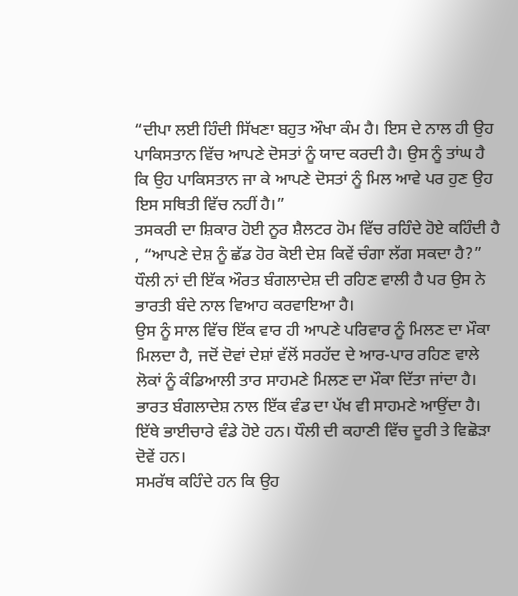“ਦੀਪਾ ਲਈ ਹਿੰਦੀ ਸਿੱਖਣਾ ਬਹੁਤ ਔਖਾ ਕੰਮ ਹੈ। ਇਸ ਦੇ ਨਾਲ ਹੀ ਉਹ ਪਾਕਿਸਤਾਨ ਵਿੱਚ ਆਪਣੇ ਦੋਸਤਾਂ ਨੂੰ ਯਾਦ ਕਰਦੀ ਹੈ। ਉਸ ਨੂੰ ਤਾਂਘ ਹੈ ਕਿ ਉਹ ਪਾਕਿਸਤਾਨ ਜਾ ਕੇ ਆਪਣੇ ਦੋਸਤਾਂ ਨੂੰ ਮਿਲ ਆਵੇ ਪਰ ਹੁਣ ਉਹ ਇਸ ਸਥਿਤੀ ਵਿੱਚ ਨਹੀਂ ਹੈ।”
ਤਸਕਰੀ ਦਾ ਸ਼ਿਕਾਰ ਹੋਈ ਨੂਰ ਸ਼ੈਲਟਰ ਹੋਮ ਵਿੱਚ ਰਹਿੰਦੇ ਹੋਏ ਕਹਿੰਦੀ ਹੈ , “ਆਪਣੇ ਦੇਸ਼ ਨੂੰ ਛੱਡ ਹੋਰ ਕੋਈ ਦੇਸ਼ ਕਿਵੇਂ ਚੰਗਾ ਲੱਗ ਸਕਦਾ ਹੈ?”
ਧੌਲੀ ਨਾਂ ਦੀ ਇੱਕ ਔਰਤ ਬੰਗਲਾਦੇਸ਼ ਦੀ ਰਹਿਣ ਵਾਲੀ ਹੈ ਪਰ ਉਸ ਨੇ ਭਾਰਤੀ ਬੰਦੇ ਨਾਲ ਵਿਆਹ ਕਰਵਾਇਆ ਹੈ।
ਉਸ ਨੂੰ ਸਾਲ ਵਿੱਚ ਇੱਕ ਵਾਰ ਹੀ ਆਪਣੇ ਪਰਿਵਾਰ ਨੂੰ ਮਿਲਣ ਦਾ ਮੌਕਾ ਮਿਲਦਾ ਹੈ, ਜਦੋਂ ਦੋਵਾਂ ਦੇਸ਼ਾਂ ਵੱਲੋਂ ਸਰਹੱਦ ਦੇ ਆਰ-ਪਾਰ ਰਹਿਣ ਵਾਲੇ ਲੋਕਾਂ ਨੂੰ ਕੰਡਿਆਲੀ ਤਾਰ ਸਾਹਮਣੇ ਮਿਲਣ ਦਾ ਮੌਕਾ ਦਿੱਤਾ ਜਾਂਦਾ ਹੈ।
ਭਾਰਤ ਬੰਗਲਾਦੇਸ਼ ਨਾਲ ਇੱਕ ਵੰਡ ਦਾ ਪੱਖ ਵੀ ਸਾਹਮਣੇ ਆਉਂਦਾ ਹੈ। ਇੱਥੇ ਭਾਈਚਾਰੇ ਵੰਡੇ ਹੋਏ ਹਨ। ਧੌਲੀ ਦੀ ਕਹਾਣੀ ਵਿੱਚ ਦੂਰੀ ਤੇ ਵਿਛੋੜਾ ਦੋਵੇਂ ਹਨ।
ਸਮਰੱਥ ਕਹਿੰਦੇ ਹਨ ਕਿ ਉਹ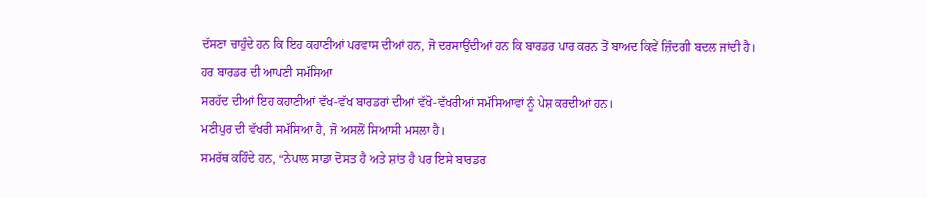ਦੱਸਣਾ ਚਾਹੁੰਦੇ ਹਨ ਕਿ ਇਹ ਕਹਾਣੀਆਂ ਪਰਵਾਸ ਦੀਆਂ ਹਨ, ਜੋ ਦਰਸਾਉਂਦੀਆਂ ਹਨ ਕਿ ਬਾਰਡਰ ਪਾਰ ਕਰਨ ਤੋਂ ਬਾਅਦ ਕਿਵੇਂ ਜ਼ਿੰਦਗੀ ਬਦਲ ਜਾਂਦੀ ਹੈ।
ਹਰ ਬਾਰਡਰ ਦੀ ਆਪਣੀ ਸਮੱਸਿਆ
ਸਰਹੱਦ ਦੀਆਂ ਇਹ ਕਹਾਣੀਆਂ ਵੱਖ-ਵੱਖ ਬਾਰਡਰਾਂ ਦੀਆਂ ਵੱਖੋ-ਵੱਖਰੀਆਂ ਸਮੱਸਿਆਵਾਂ ਨੂੰ ਪੇਸ਼ ਕਰਦੀਆਂ ਹਨ।
ਮਣੀਪੁਰ ਦੀ ਵੱਖਰੀ ਸਮੱਸਿਆ ਹੈ, ਜੋ ਅਸਲੋਂ ਸਿਆਸੀ ਮਸਲਾ ਹੈ।
ਸਮਰੱਥ ਕਹਿੰਦੇ ਹਨ, “ਨੇਪਾਲ ਸਾਡਾ ਦੋਸਤ ਹੈ ਅਤੇ ਸ਼ਾਂਤ ਹੈ ਪਰ ਇਸੇ ਬਾਰਡਰ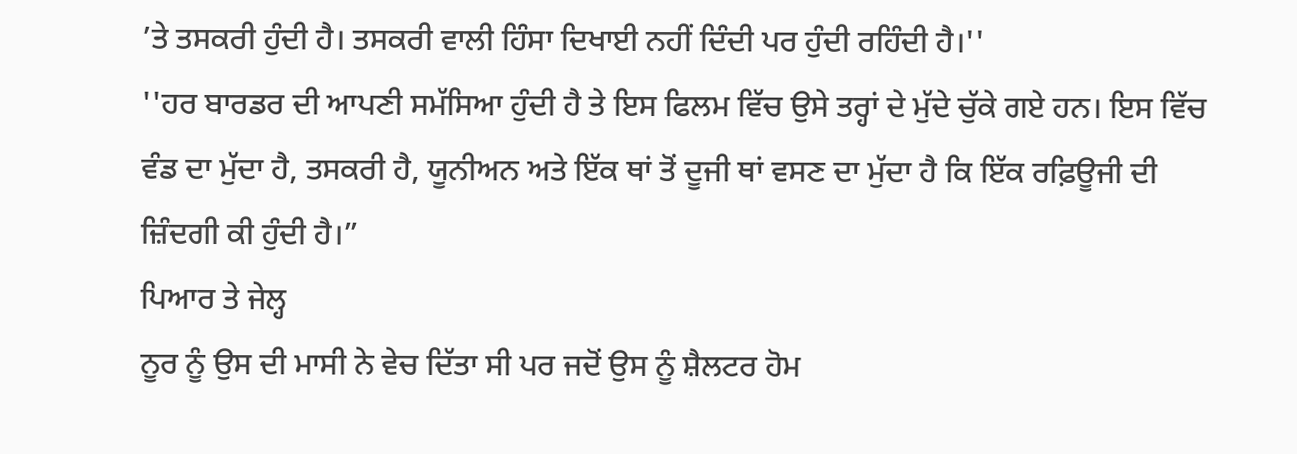’ਤੇ ਤਸਕਰੀ ਹੁੰਦੀ ਹੈ। ਤਸਕਰੀ ਵਾਲੀ ਹਿੰਸਾ ਦਿਖਾਈ ਨਹੀਂ ਦਿੰਦੀ ਪਰ ਹੁੰਦੀ ਰਹਿੰਦੀ ਹੈ।''
''ਹਰ ਬਾਰਡਰ ਦੀ ਆਪਣੀ ਸਮੱਸਿਆ ਹੁੰਦੀ ਹੈ ਤੇ ਇਸ ਫਿਲਮ ਵਿੱਚ ਉਸੇ ਤਰ੍ਹਾਂ ਦੇ ਮੁੱਦੇ ਚੁੱਕੇ ਗਏ ਹਨ। ਇਸ ਵਿੱਚ ਵੰਡ ਦਾ ਮੁੱਦਾ ਹੈ, ਤਸਕਰੀ ਹੈ, ਯੂਨੀਅਨ ਅਤੇ ਇੱਕ ਥਾਂ ਤੋਂ ਦੂਜੀ ਥਾਂ ਵਸਣ ਦਾ ਮੁੱਦਾ ਹੈ ਕਿ ਇੱਕ ਰਫ਼ਿਊਜੀ ਦੀ ਜ਼ਿੰਦਗੀ ਕੀ ਹੁੰਦੀ ਹੈ।”
ਪਿਆਰ ਤੇ ਜੇਲ੍ਹ
ਨੂਰ ਨੂੰ ਉਸ ਦੀ ਮਾਸੀ ਨੇ ਵੇਚ ਦਿੱਤਾ ਸੀ ਪਰ ਜਦੋਂ ਉਸ ਨੂੰ ਸ਼ੈਲਟਰ ਹੋਮ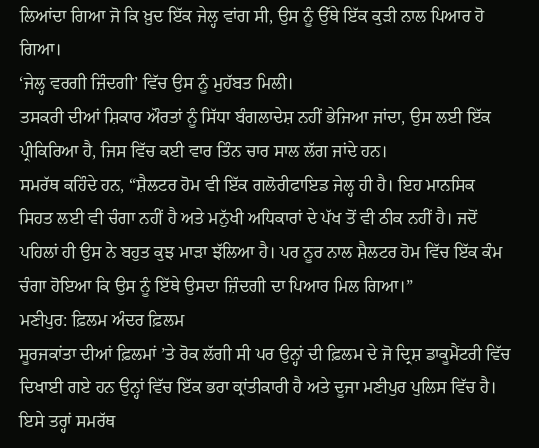ਲਿਆਂਦਾ ਗਿਆ ਜੋ ਕਿ ਖ਼ੁਦ ਇੱਕ ਜੇਲ੍ਹ ਵਾਂਗ ਸੀ, ਉਸ ਨੂੰ ਉੱਥੇ ਇੱਕ ਕੁੜੀ ਨਾਲ ਪਿਆਰ ਹੋ ਗਿਆ।
‘ਜੇਲ੍ਹ ਵਰਗੀ ਜ਼ਿੰਦਗੀ’ ਵਿੱਚ ਉਸ ਨੂੰ ਮੁਹੱਬਤ ਮਿਲੀ।
ਤਸਕਰੀ ਦੀਆਂ ਸ਼ਿਕਾਰ ਔਰਤਾਂ ਨੂੰ ਸਿੱਧਾ ਬੰਗਲਾਦੇਸ਼ ਨਹੀਂ ਭੇਜਿਆ ਜਾਂਦਾ, ਉਸ ਲਈ ਇੱਕ ਪ੍ਰੀਕਿਰਿਆ ਹੈ, ਜਿਸ ਵਿੱਚ ਕਈ ਵਾਰ ਤਿੰਨ ਚਾਰ ਸਾਲ ਲੱਗ ਜਾਂਦੇ ਹਨ।
ਸਮਰੱਥ ਕਹਿੰਦੇ ਹਨ, “ਸ਼ੈਲਟਰ ਹੋਮ ਵੀ ਇੱਕ ਗਲੋਰੀਫਾਇਡ ਜੇਲ੍ਹ ਹੀ ਹੈ। ਇਹ ਮਾਨਸਿਕ ਸਿਹਤ ਲਈ ਵੀ ਚੰਗਾ ਨਹੀਂ ਹੈ ਅਤੇ ਮਨੁੱਖੀ ਅਧਿਕਾਰਾਂ ਦੇ ਪੱਖ ਤੋਂ ਵੀ ਠੀਕ ਨਹੀਂ ਹੈ। ਜਦੋਂ ਪਹਿਲਾਂ ਹੀ ਉਸ ਨੇ ਬਹੁਤ ਕੁਝ ਮਾੜਾ ਝੱਲਿਆ ਹੈ। ਪਰ ਨੂਰ ਨਾਲ ਸ਼ੈਲਟਰ ਹੋਮ ਵਿੱਚ ਇੱਕ ਕੰਮ ਚੰਗਾ ਹੋਇਆ ਕਿ ਉਸ ਨੂੰ ਇੱਥੇ ਉਸਦਾ ਜ਼ਿੰਦਗੀ ਦਾ ਪਿਆਰ ਮਿਲ ਗਿਆ।”
ਮਣੀਪੁਰ: ਫ਼ਿਲਮ ਅੰਦਰ ਫ਼ਿਲਮ
ਸੂਰਜਕਾਂਤਾ ਦੀਆਂ ਫ਼ਿਲਮਾਂ ’ਤੇ ਰੋਕ ਲੱਗੀ ਸੀ ਪਰ ਉਨ੍ਹਾਂ ਦੀ ਫ਼ਿਲਮ ਦੇ ਜੋ ਦ੍ਰਿਸ਼ ਡਾਕੂਮੈਂਟਰੀ ਵਿੱਚ ਦਿਖਾਈ ਗਏ ਹਨ ਉਨ੍ਹਾਂ ਵਿੱਚ ਇੱਕ ਭਰਾ ਕ੍ਰਾਂਤੀਕਾਰੀ ਹੈ ਅਤੇ ਦੂਜਾ ਮਣੀਪੁਰ ਪੁਲਿਸ ਵਿੱਚ ਹੈ।
ਇਸੇ ਤਰ੍ਹਾਂ ਸਮਰੱਥ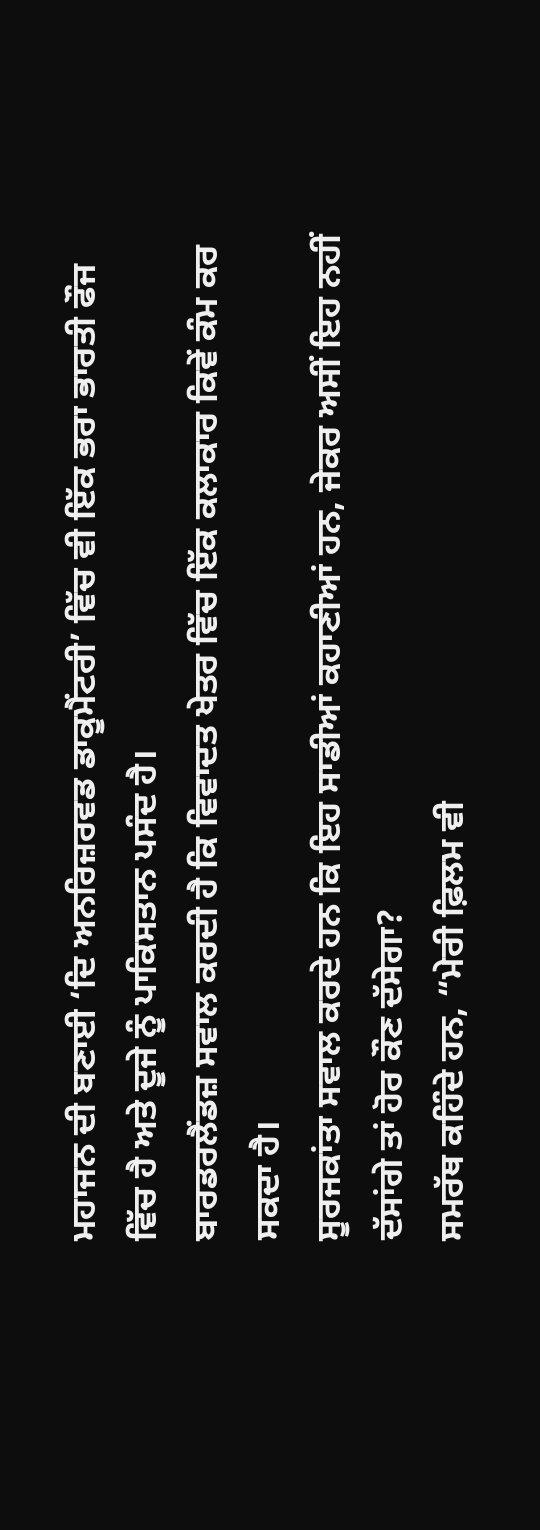ਮਹਾਜਨ ਦੀ ਬਣਾਈ ‘ਦਿ ਅਨਰਿਜ਼ਰਵਡ ਡਾਕੂਮੈਂਟਰੀ’ ਵਿੱਚ ਵੀ ਇੱਕ ਭਰਾ ਭਾਰਤੀ ਫੌਜ ਵਿੱਚ ਹੈ ਅਤੇ ਦੂਜੇ ਨੂੰ ਪਾਕਿਸਤਾਨ ਪਸੰਦ ਹੈ।
ਬਾਰਡਰਲੈਂਡਜ਼ ਸਵਾਲ ਕਰਦੀ ਹੈ ਕਿ ਵਿਵਾਦਤ ਖੇਤਰ ਵਿੱਚ ਇੱਕ ਕਲਾਕਾਰ ਕਿਵੇਂ ਕੰਮ ਕਰ ਸਕਦਾ ਹੈ।
ਸੂਰਜਕਾਂਤਾ ਸਵਾਲ ਕਰਦੇ ਹਨ ਕਿ ਇਹ ਸਾਡੀਆਂ ਕਹਾਣੀਆਂ ਹਨ, ਜੇਕਰ ਅਸੀਂ ਇਹ ਨਹੀਂ ਦੱਸਾਂਗੇ ਤਾਂ ਹੋਰ ਕੌਣ ਦੱਸੇਗਾ?
ਸਮਰੱਥ ਕਹਿੰਦੇ ਹਨ, “ਮੇਰੀ ਫ਼ਿਲਮ ਵੀ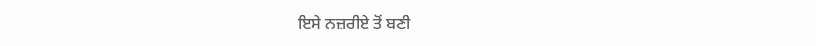ਇਸੇ ਨਜ਼ਰੀਏ ਤੋਂ ਬਣੀ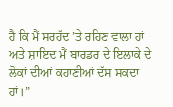ਹੈ ਕਿ ਮੈਂ ਸਰਹੱਦ ’ਤੇ ਰਹਿਣ ਵਾਲਾ ਹਾਂ ਅਤੇ ਸ਼ਾਇਦ ਮੈਂ ਬਾਰਡਰ ਦੇ ਇਲਾਕੇ ਦੇ ਲੋਕਾਂ ਦੀਆਂ ਕਹਾਣੀਆਂ ਦੱਸ ਸਕਦਾ ਹਾਂ।”